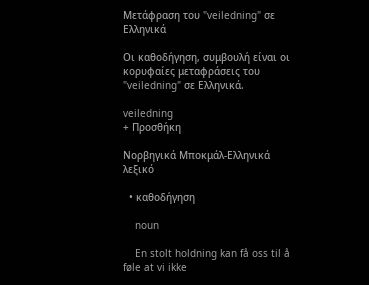Μετάφραση του "veiledning" σε Ελληνικά

Οι καθοδήγηση, συμβουλή είναι οι κορυφαίες μεταφράσεις του "veiledning" σε Ελληνικά.

veiledning
+ Προσθήκη

Νορβηγικά Μποκμάλ-Ελληνικά λεξικό

  • καθοδήγηση

    noun

    En stolt holdning kan få oss til å føle at vi ikke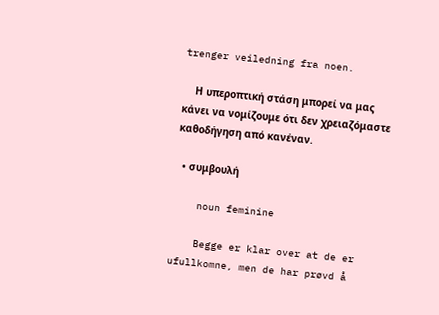trenger veiledning fra noen.

    Η υπεροπτική στάση μπορεί να μας κάνει να νομίζουμε ότι δεν χρειαζόμαστε καθοδήγηση από κανέναν.

  • συμβουλή

    noun feminine

    Begge er klar over at de er ufullkomne, men de har prøvd å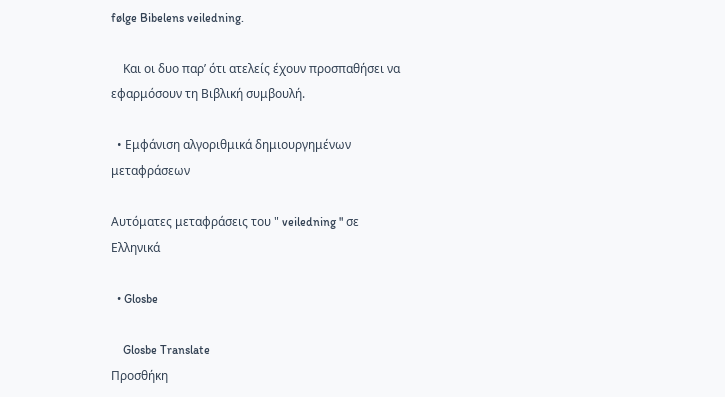følge Bibelens veiledning.

    Και οι δυο παρ’ ότι ατελείς έχουν προσπαθήσει να εφαρμόσουν τη Βιβλική συμβουλή.

  • Εμφάνιση αλγοριθμικά δημιουργημένων μεταφράσεων

Αυτόματες μεταφράσεις του " veiledning " σε Ελληνικά

  • Glosbe

    Glosbe Translate
Προσθήκη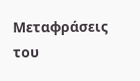Μεταφράσεις του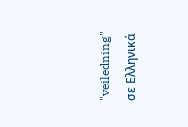"veiledning" σε Ελληνικά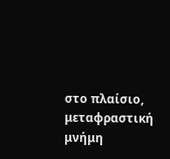στο πλαίσιο, μεταφραστική μνήμη